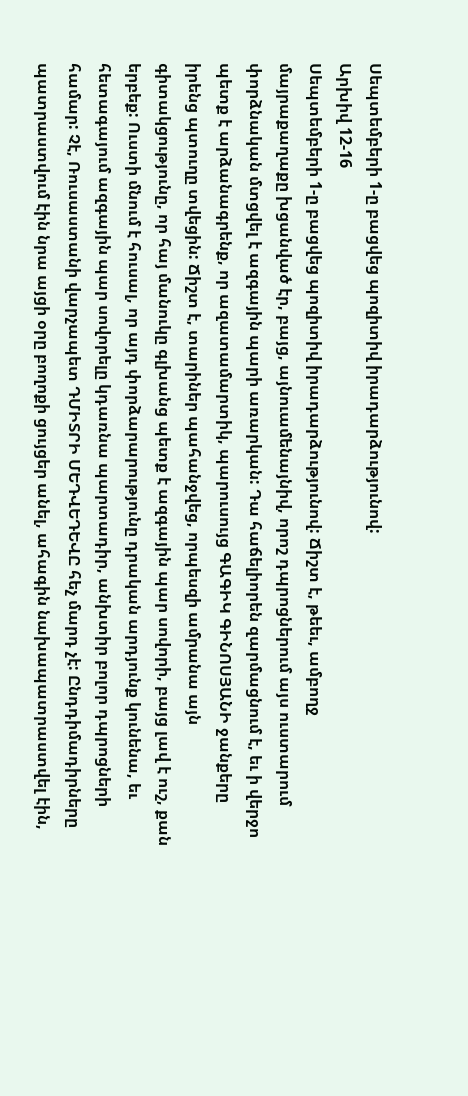Սեպտեմբերի 1-ը բացվեց պոզիտիվ իրադարձությունով:
Արխիվ 12-16
Սեպտեմբերի 1-ը բացվեց պոզիտիվ իրադարձությունով: Ճիշտ է, թեեւ, ամբողջ մայրաքաղաքը խցանված էր, բայց, այնուամենայնիվ, որոշ դպրոցներում այս ուստարում փորձնական մտցվել է ազգային պարի առարկան: Դա հաճելիորեն զարմացնում է, եւ ի վերջո պետք է արձանագրենք, որ ազատամարտիկ, պարուսույց ԳԱԳԻԿ ԳԻՆՈՍՅԱՆԻ ջանքերը իրենց պտուղը տվեցին: Ճիշտ է, տարիներ պահանջվեց, որպեսզի ամրանա այն գիտակցությունը, որ հայ մանուկը գլխանց պետք է ազգային պար սովորի, բայց լավ է ուշ, քան երբեք: Ուստի մնում է հուսալ, որ այդ փորձարարությունը դրական արդյունք կունենա, եւ հետագայում ազգային պար սովորելը կդառնա պարտադիր, անխտիր բոլոր դպրոցների համար: Չէ, Ռուսաստանի վարչապետ ԴՄԻՏՐԻ ՄԵԴՎԵԴԵՎԸ հեչ մարդ չէ: Ընդդիմադիրները պատրաստվում էին նրա այցի օրը բողոքի ցույցեր անել, ահագին նախապատրաստվել էին,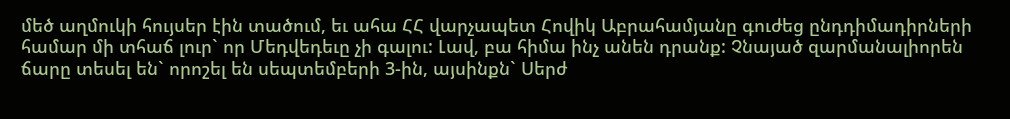մեծ աղմուկի հույսեր էին տածում, եւ ահա ՀՀ վարչապետ Հովիկ Աբրահամյանը գուժեց ընդդիմադիրների համար մի տհաճ լուր` որ Մեդվեդեւը չի գալու: Լավ, բա հիմա ինչ անեն դրանք: Չնայած զարմանալիորեն ճարը տեսել են` որոշել են սեպտեմբերի 3-ին, այսինքն` Սերժ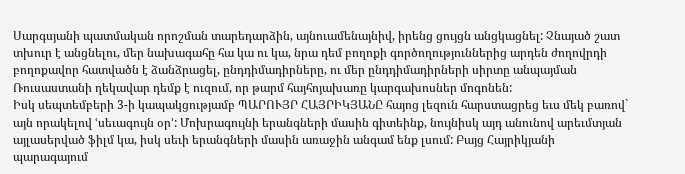Սարգսյանի պատմական որոշման տարեդարձին, այնուամենայնիվ, իրենց ցույցն անցկացնել: Չնայած շատ տխուր է անցնելու, մեր նախագահը հա կա ու կա, նրա դեմ բողոքի գործողություններից արդեն ժողովրդի բողոքավոր հատվածն է ձանձրացել, ընդդիմադիրները, ու մեր ընդդիմադիրների սիրտը անպայման Ռուսաստանի ղեկավար դեմք է ուզում, որ թարմ հայհոյախառը կարգախոսներ մոգոնեն:
Իսկ սեպտեմբերի 3-ի կապակցությամբ ՊԱՐՈՒՅՐ ՀԱՅՐԻԿՅԱՆԸ հայոց լեզուն հարստացրեց եւս մեկ բառով` այն որակելով ՙսեւագույն օր՚: Մոխրագույնի երանգների մասին գիտեինք, նույնիսկ այդ անունով արեւմտյան այլասերված ֆիլմ կա, իսկ սեւի երանգների մասին առաջին անգամ ենք լսում: Բայց Հայրիկյանի պարագայում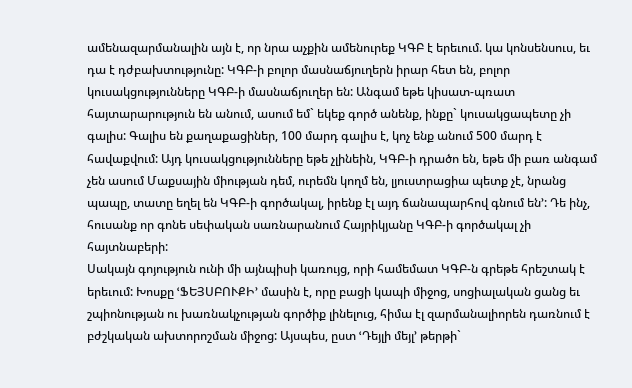ամենազարմանալին այն է, որ նրա աչքին ամենուրեք ԿԳԲ է երեւում. կա կոնսենսուս, եւ դա է դժբախտությունը: ԿԳԲ-ի բոլոր մասնաճյուղերն իրար հետ են, բոլոր կուսակցությունները ԿԳԲ-ի մասնաճյուղեր են: Անգամ եթե կիսատ-պռատ հայտարարություն են անում, ասում եմ` եկեք գործ անենք, ինքը` կուսակցապետը չի գալիս: Գալիս են քաղաքացիներ, 100 մարդ գալիս է, կոչ ենք անում 500 մարդ է հավաքվում: Այդ կուսակցությունները եթե չլինեին, ԿԳԲ-ի դրածո են, եթե մի բառ անգամ չեն ասում Մաքսային միության դեմ, ուրեմն կողմ են, լյուստրացիա պետք չէ, նրանց պապը, տատը եղել են ԿԳԲ-ի գործակալ, իրենք էլ այդ ճանապարհով գնում են՚: Դե ինչ, հուսանք որ գոնե սեփական սառնարանում Հայրիկյանը ԿԳԲ-ի գործակալ չի հայտնաբերի:
Սակայն գոյություն ունի մի այնպիսի կառույց, որի համեմատ ԿԳԲ-ն գրեթե հրեշտակ է երեւում: Խոսքը ՙՖԵՅՍԲՈՒՔԻ՚ մասին է, որը բացի կապի միջոց, սոցիալական ցանց եւ շպիոնության ու խառնակչության գործիք լինելուց, հիմա էլ զարմանալիորեն դառնում է բժշկական ախտորոշման միջոց: Այսպես, ըստ ՙԴեյլի մեյլ՚ թերթի`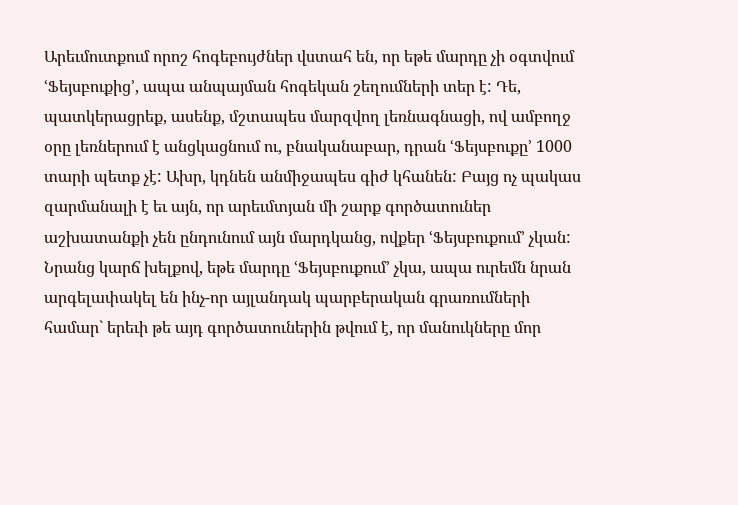Արեւմուտքում որոշ հոգեբույժներ վստահ են, որ եթե մարդը չի օգտվում ՙՖեյսբուքից՚, ապա անպայման հոգեկան շեղումների տեր է: Դե, պատկերացրեք, ասենք, մշտապես մարզվող լեռնագնացի, ով ամբողջ օրը լեռներում է անցկացնում ու, բնականաբար, դրան ՙՖեյսբուքը՚ 1000 տարի պետք չէ: Ախր, կդնեն անմիջապես գիժ կհանեն: Բայց ոչ պակաս զարմանալի է եւ այն, որ արեւմտյան մի շարք գործատուներ աշխատանքի չեն ընդունում այն մարդկանց, ովքեր ՙՖեյսբուքում՚ չկան: Նրանց կարճ խելքով, եթե մարդը ՙՖեյսբուքում՚ չկա, ապա ուրեմն նրան արգելափակել են ինչ-որ այլանդակ պարբերական գրառումների համար` երեւի թե այդ գործատուներին թվում է, որ մանուկները մոր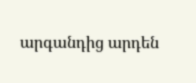արգանդից արդեն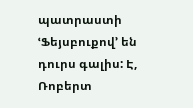պատրաստի ՙՖեյսբուքով՚ են դուրս գալիս: Է, Ռոբերտ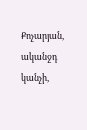Քոչարյան, ականջդ կանչի,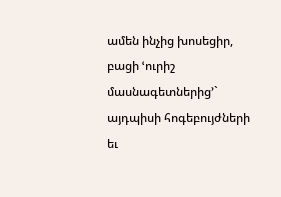ամեն ինչից խոսեցիր, բացի ՙուրիշ մասնագետներից՚` այդպիսի հոգեբույժների եւ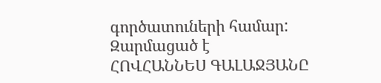գործատուների համար:
Զարմացած է
ՀՈՎՀԱՆՆԵՍ ԳԱԼԱՋՅԱՆԸ